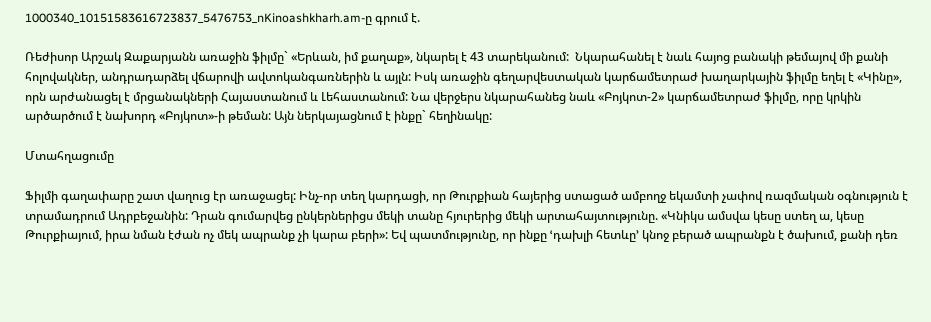1000340_10151583616723837_5476753_nKinoashkharh.am-ը գրում է.

Ռեժիսոր Արշակ Զաքարյանն առաջին ֆիլմը` «Երևան, իմ քաղաք», նկարել է 43 տարեկանում:  Նկարահանել է նաև հայոց բանակի թեմայով մի քանի հոլովակներ, անդրադարձել վճարովի ավտոկանգառներին և այլն: Իսկ առաջին գեղարվեստական կարճամետրաժ խաղարկային ֆիլմը եղել է «Կինը», որն արժանացել է մրցանակների Հայաստանում և Լեհաստանում: Նա վերջերս նկարահանեց նաև «Բոյկոտ-2» կարճամետրաժ ֆիլմը, որը կրկին արծարծում է նախորդ «Բոյկոտ»-ի թեման: Այն ներկայացնում է ինքը` հեղինակը:

Մտահղացումը

Ֆիլմի գաղափարը շատ վաղուց էր առաջացել: Ինչ-որ տեղ կարդացի, որ Թուրքիան հայերից ստացած ամբողջ եկամտի չափով ռազմական օգնություն է տրամադրում Ադրբեջանին: Դրան գումարվեց ընկերներիցս մեկի տանը հյուրերից մեկի արտահայտությունը. «Կնիկս ամսվա կեսը ստեղ ա, կեսը Թուրքիայում, իրա նման էժան ոչ մեկ ապրանք չի կարա բերի»: Եվ պատմությունը, որ ինքը ՙդախլի հետևը՚ կնոջ բերած ապրանքն է ծախում, քանի դեռ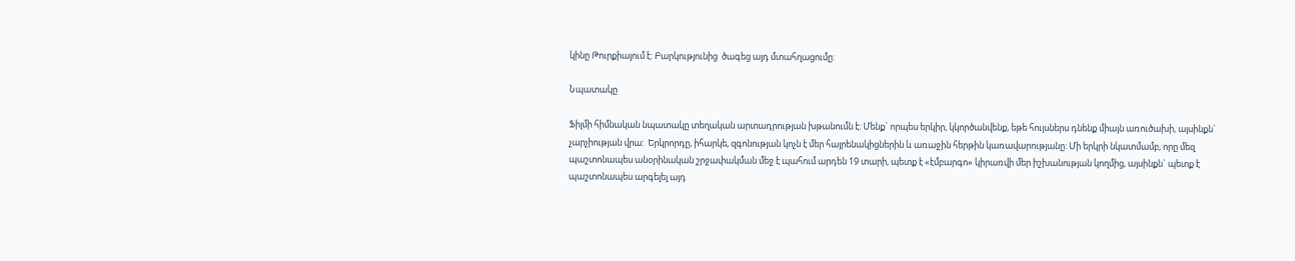կինը Թուրքիայում է: Բարկությունից  ծագեց այդ մտահղացումը:

Նպատակը

Ֆիլմի հիմնական նպատակը տեղական արտադրության խթանումն է: Մենք` որպես երկիր, կկործանվենք, եթե հույսներս դնենք միայն առուծախի, այսինքն` չարչիության վրա:  Երկրորդը, իհարկե, զգոնության կոչն է մեր հայրենակիցներին և առաջին հերթին կառավարությանը: Մի երկրի նկատմամբ, որը մեզ պաշտոնապես անօրինական շրջափակման մեջ է պահում արդեն 19 տարի, պետք է «էմբարգո» կիրառվի մեր իշխանության կողմից, այսինքն` պետք է պաշտոնապես արգելել այդ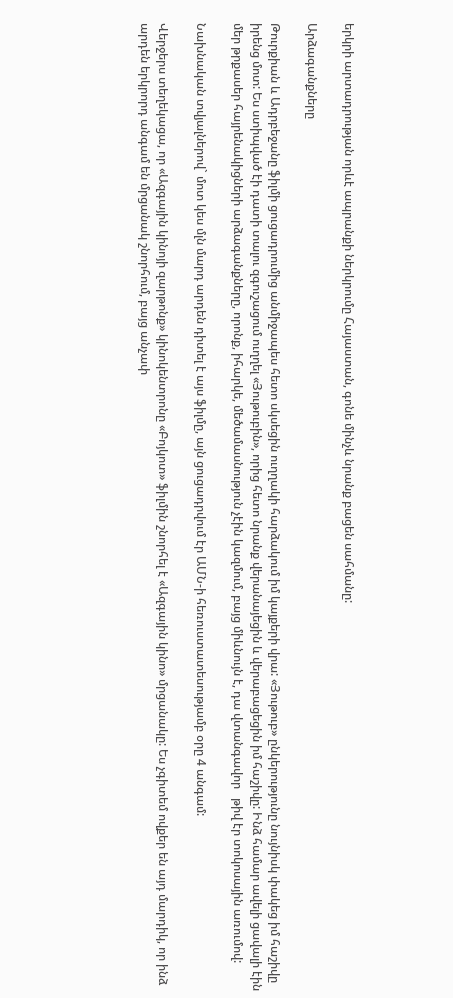երկրի արտադրության որևէ ապրանքի ներկրումը Հայաստան, գոնե մինչև նրանք բացեն սահմանը:

Արձագանքները

Թուրքիան և Ադրբեջանը ֆիլմի ցուցադրումից անմիջապես հետո սկսեցին ուղղակի հարձակում իմ կայքերի վրա: «Յութուբ» ընկերությունը նույնիսկ փակեց իմ հաշիվը իրենց մոտ: Ես ստիպված էի դատի տալու զգուշացում ուղղել «Յութուբին», որից հետո նրանք վերանայեցին և վերաբացեցին իմ հաշիվը: Ինձ համար ավելի ցավալի էին մեր թրքասեր հայրենակիցների արձագանքները, որոնք, իհարկե, մեծամասնություն չէին կազմում, բայց միևնույն է, դա վտանգավոր   թիվ էր տոկոսային առումով:

Նախնական տվյալներով` մոտ կես մլն մարդ արդեն դիտել է այս ֆիլմը, այն ցուցադրվում էր ԱՄՆ-ի հեռուստատեսությամբ օրը 4 անգամ:

Վերջերս տեղեկացա, որ «Ազգային կինոյի զարթոնք» կինոկենտրոնը «Բոյկոտ» ֆիլմին շնորհել է «Ազգային կինո» մրցանակը: Ես չգիտեմ ովքեր են այդ մարդիկ, որ ինձ արդեն երկրորդ անգամ են մրցանակ շնորհում, բայց անչափ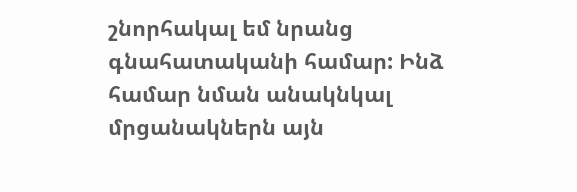շնորհակալ եմ նրանց գնահատականի համար: Ինձ համար նման անակնկալ մրցանակներն այն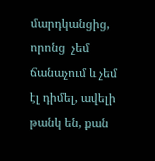մարդկանցից, որոնց  չեմ ճանաչում և չեմ էլ դիմել, ավելի թանկ են, քան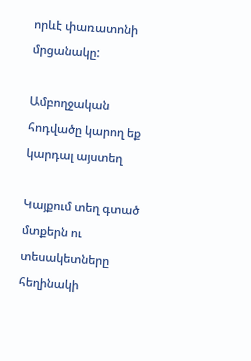որևէ փառատոնի մրցանակը:

Ամբողջական հոդվածը կարող եք կարդալ այստեղ

Կայքում տեղ գտած մտքերն ու տեսակետները հեղինակի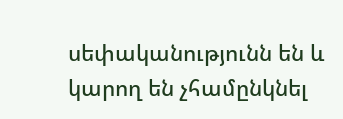սեփականությունն են և կարող են չհամընկնել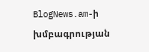BlogNews.am-ի խմբագրության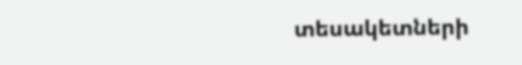տեսակետների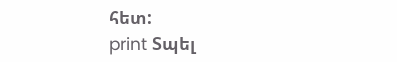հետ:
print Տպել